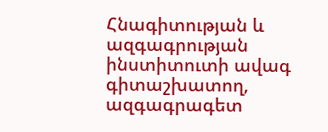Հնագիտության և ազգագրության ինստիտուտի ավագ գիտաշխատող, ազգագրագետ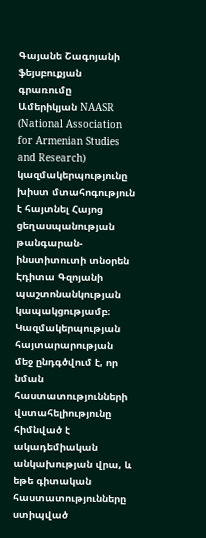Գայանե Շագոյանի ֆեյսբուքյան գրառումը
Ամերիկյան NAASR (National Association for Armenian Studies and Research) կազմակերպությունը խիստ մտահոգություն է հայտնել Հայոց ցեղասպանության թանգարան-ինստիտուտի տնօրեն Էդիտա Գզոյանի պաշտոնանկության կապակցությամբ։
Կազմակերպության հայտարարության մեջ ընդգծվում է, որ նման հաստատությունների վստահելիությունը հիմնված է ակադեմիական անկախության վրա, և եթե գիտական հաստատությունները ստիպված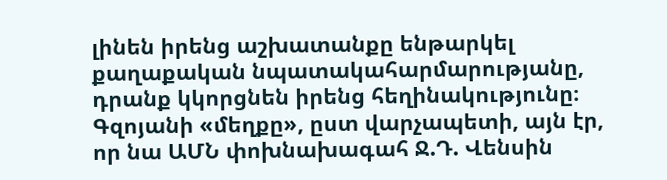լինեն իրենց աշխատանքը ենթարկել քաղաքական նպատակահարմարությանը, դրանք կկորցնեն իրենց հեղինակությունը։
Գզոյանի «մեղքը», ըստ վարչապետի, այն էր, որ նա ԱՄՆ փոխնախագահ Ջ.Դ. Վենսին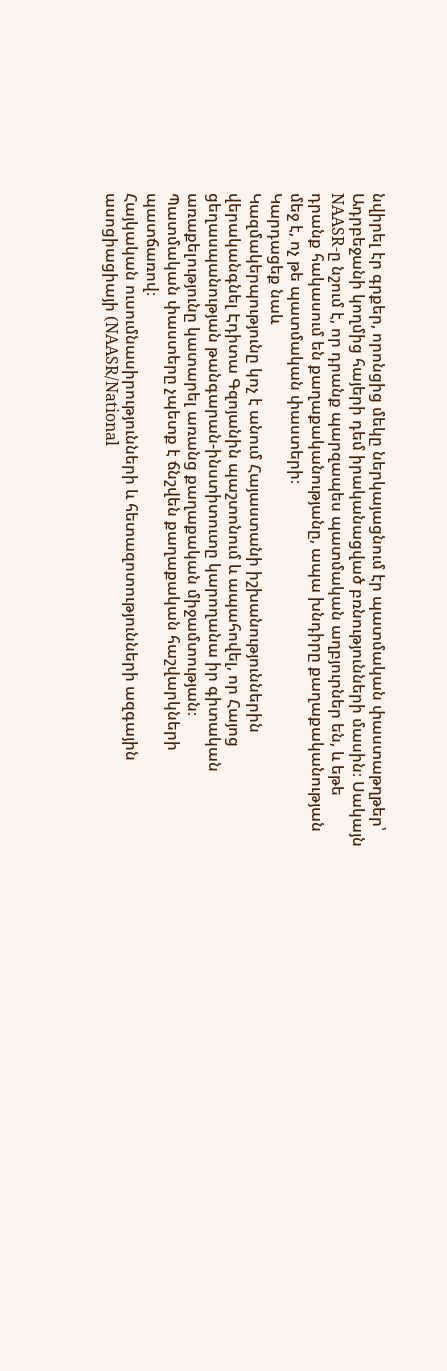նվիրել էր գրքեր, որոնցից մեկը ներկայացնում էր պատմական փաստաթղթեր՝ Ադրբեջանի կողմից հայերի դեմ իրականացված բռնությունների մասին։ Սակայն NAASR-ը նշում է, որ դրանք պարզապես պատմական աղբյուրներ են, և եթե դրանք հակասում են քաղաքականությանը, ապա խնդիրը քաղաքականության մեջ է, ոչ թե պատմական փաստերի։
Կարդացեք նաև
Կազմակերպությունը կոչ է անում Հայաստանի իշխանություններին վերականգնել Էդիտա Գզոյանին պաշտոնում և ապահովել, որ Հայոց ցեղասպանության թանգարան-ինստիտուտը կարողանա իր գիտական առաքելությունը կատարել առանց քաղաքական միջամտության։
Պատմական փաստերը չպետք է ճնշվեն քաղաքական հաշվարկների պատճառով։
Հայկական ուսումնասիրությունների և հետազոտությունների ազգային ասոցիացիայի (NAASR/National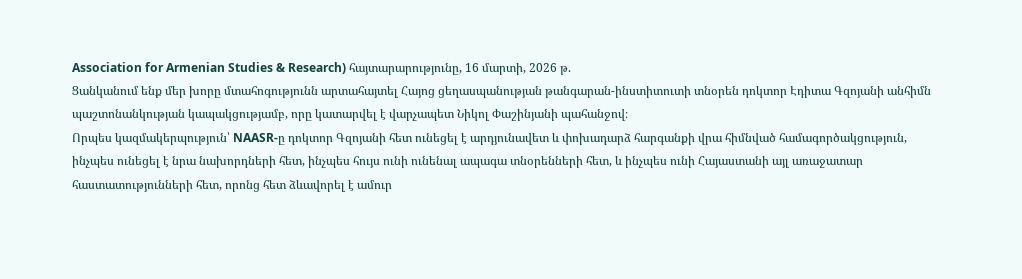Association for Armenian Studies & Research) հայտարարությունը, 16 մարտի, 2026 թ.
Ցանկանում ենք մեր խորը մտահոգությունն արտահայտել Հայոց ցեղասպանության թանգարան-ինստիտուտի տնօրեն դոկտոր Էդիտա Գզոյանի անհիմն պաշտոնանկության կապակցությամբ, որը կատարվել է վարչապետ Նիկոլ Փաշինյանի պահանջով։
Որպես կազմակերպություն՝ NAASR-ը դոկտոր Գզոյանի հետ ունեցել է արդյունավետ և փոխադարձ հարգանքի վրա հիմնված համագործակցություն, ինչպես ունեցել է նրա նախորդների հետ, ինչպես հույս ունի ունենալ ապագա տնօրենների հետ, և ինչպես ունի Հայաստանի այլ առաջատար հաստատությունների հետ, որոնց հետ ձևավորել է ամուր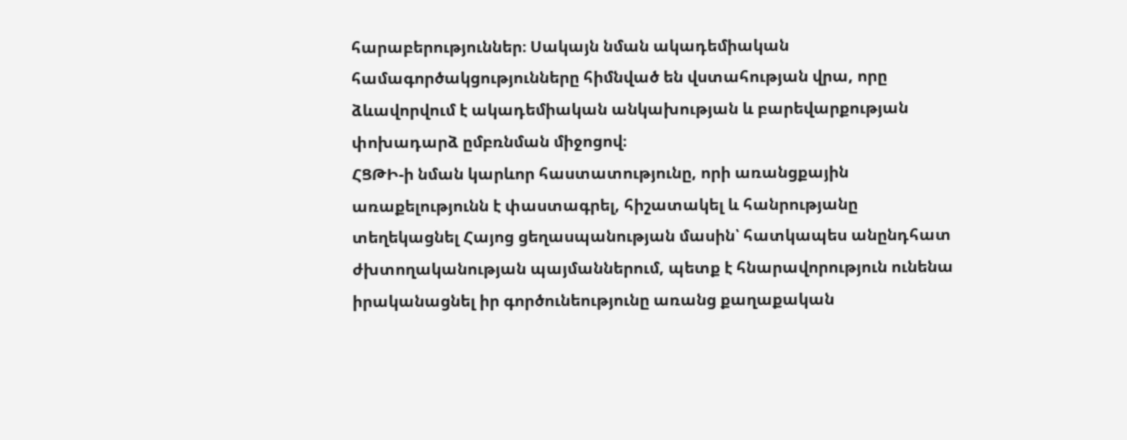հարաբերություններ։ Սակայն նման ակադեմիական համագործակցությունները հիմնված են վստահության վրա, որը ձևավորվում է ակադեմիական անկախության և բարեվարքության փոխադարձ ըմբռնման միջոցով։
ՀՑԹԻ-ի նման կարևոր հաստատությունը, որի առանցքային առաքելությունն է փաստագրել, հիշատակել և հանրությանը տեղեկացնել Հայոց ցեղասպանության մասին՝ հատկապես անընդհատ ժխտողականության պայմաններում, պետք է հնարավորություն ունենա իրականացնել իր գործունեությունը առանց քաղաքական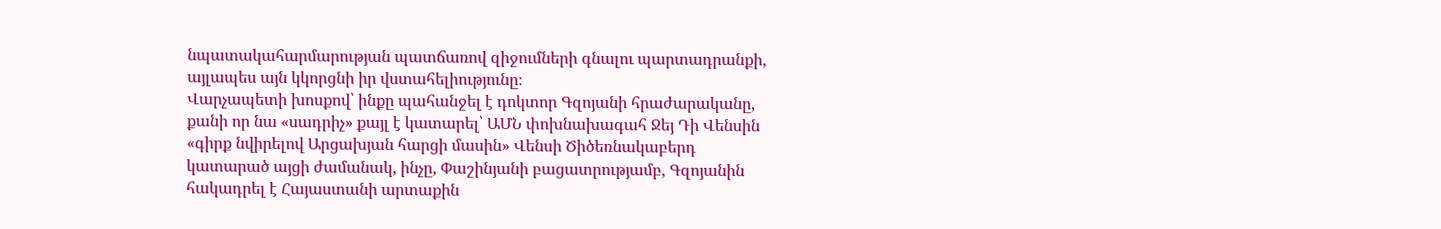նպատակահարմարության պատճառով զիջումների գնալու պարտադրանքի, այլապես այն կկորցնի իր վստահելիությունը։
Վարչապետի խոսքով՝ ինքը պահանջել է դոկտոր Գզոյանի հրաժարականը, քանի որ նա «սադրիչ» քայլ է կատարել՝ ԱՄՆ փոխնախագահ Ջեյ Դի Վենսին «գիրք նվիրելով Արցախյան հարցի մասին» Վենսի Ծիծեռնակաբերդ կատարած այցի ժամանակ, ինչը, Փաշինյանի բացատրությամբ, Գզոյանին հակադրել է Հայաստանի արտաքին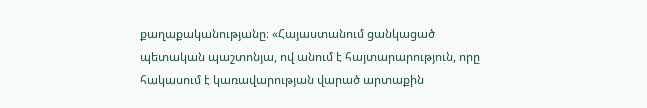քաղաքականությանը։ «Հայաստանում ցանկացած պետական պաշտոնյա, ով անում է հայտարարություն, որը հակասում է կառավարության վարած արտաքին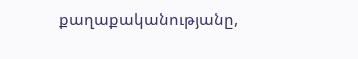քաղաքականությանը,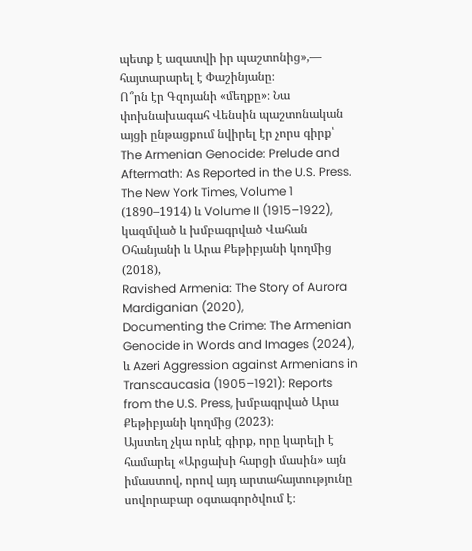պետք է ազատվի իր պաշտոնից»,— հայտարարել է Փաշինյանը։
Ո՞րն էր Գզոյանի «մեղքը»։ Նա փոխնախագահ Վենսին պաշտոնական այցի ընթացքում նվիրել էր չորս գիրք՝
The Armenian Genocide: Prelude and Aftermath: As Reported in the U.S. Press. The New York Times, Volume 1 (1890–1914) և Volume II (1915–1922), կազմված և խմբագրված Վահան Օհանյանի և Արա Քեթիբյանի կողմից (2018),
Ravished Armenia: The Story of Aurora Mardiganian (2020),
Documenting the Crime: The Armenian Genocide in Words and Images (2024),
և Azeri Aggression against Armenians in Transcaucasia (1905–1921): Reports from the U.S. Press, խմբագրված Արա Քեթիբյանի կողմից (2023)։
Այստեղ չկա որևէ գիրք, որը կարելի է համարել «Արցախի հարցի մասին» այն իմաստով, որով այդ արտահայտությունը սովորաբար օգտագործվում է։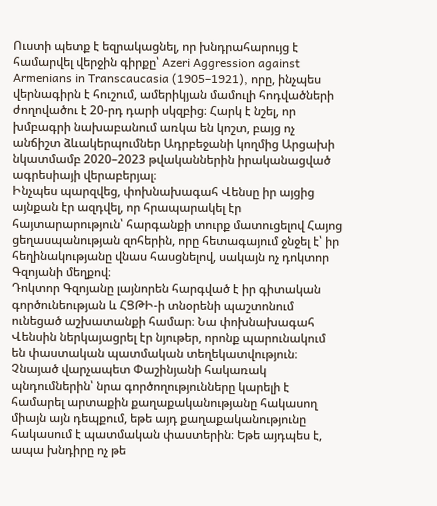Ուստի պետք է եզրակացնել, որ խնդրահարույց է համարվել վերջին գիրքը՝ Azeri Aggression against Armenians in Transcaucasia (1905–1921), որը, ինչպես վերնագիրն է հուշում, ամերիկյան մամուլի հոդվածների ժողովածու է 20-րդ դարի սկզբից։ Հարկ է նշել, որ խմբագրի նախաբանում առկա են կոշտ, բայց ոչ անճիշտ ձևակերպումներ Ադրբեջանի կողմից Արցախի նկատմամբ 2020–2023 թվականներին իրականացված ագրեսիայի վերաբերյալ։
Ինչպես պարզվեց, փոխնախագահ Վենսը իր այցից այնքան էր ազդվել, որ հրապարակել էր հայտարարություն՝ հարգանքի տուրք մատուցելով Հայոց ցեղասպանության զոհերին, որը հետագայում ջնջել է՝ իր հեղինակությանը վնաս հասցնելով, սակայն ոչ դոկտոր Գզոյանի մեղքով։
Դոկտոր Գզոյանը լայնորեն հարգված է իր գիտական գործունեության և ՀՑԹԻ-ի տնօրենի պաշտոնում ունեցած աշխատանքի համար։ Նա փոխնախագահ Վենսին ներկայացրել էր նյութեր, որոնք պարունակում են փաստական պատմական տեղեկատվություն։
Չնայած վարչապետ Փաշինյանի հակառակ պնդումներին՝ նրա գործողությունները կարելի է համարել արտաքին քաղաքականությանը հակասող միայն այն դեպքում, եթե այդ քաղաքականությունը հակասում է պատմական փաստերին։ Եթե այդպես է, ապա խնդիրը ոչ թե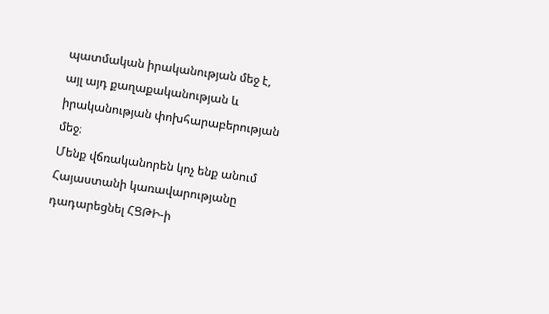պատմական իրականության մեջ է, այլ այդ քաղաքականության և իրականության փոխհարաբերության մեջ։
Մենք վճռականորեն կոչ ենք անում Հայաստանի կառավարությանը դադարեցնել ՀՑԹԻ-ի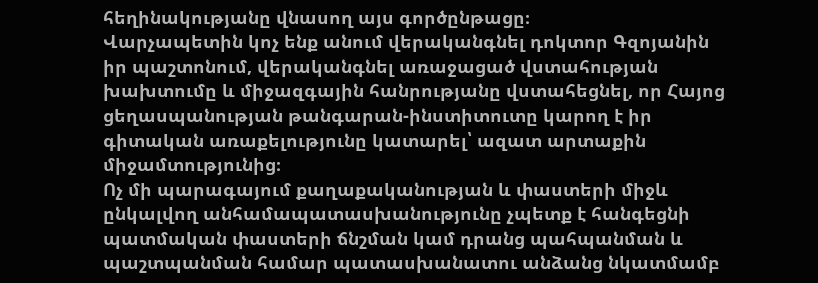հեղինակությանը վնասող այս գործընթացը։
Վարչապետին կոչ ենք անում վերականգնել դոկտոր Գզոյանին իր պաշտոնում, վերականգնել առաջացած վստահության խախտումը և միջազգային հանրությանը վստահեցնել, որ Հայոց ցեղասպանության թանգարան-ինստիտուտը կարող է իր գիտական առաքելությունը կատարել՝ ազատ արտաքին միջամտությունից։
Ոչ մի պարագայում քաղաքականության և փաստերի միջև ընկալվող անհամապատասխանությունը չպետք է հանգեցնի պատմական փաստերի ճնշման կամ դրանց պահպանման և պաշտպանման համար պատասխանատու անձանց նկատմամբ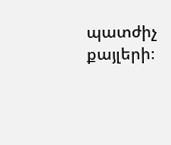պատժիչ քայլերի։